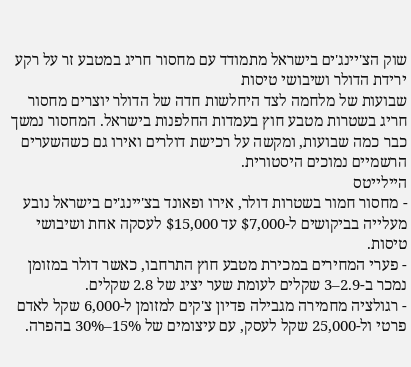שוק הצ'יינג'ים בישראל מתמודד עם מחסור חריג במטבע זר על רקע ירידת הדולר ושיבושי טיסות
שבועות של מלחמה לצד היחלשות חדה של הדולר יוצרים מחסור חריג בשטרות מטבע חוץ בעמדות החלפנות בישראל. המחסור נמשך כבר כמה שבועות, ומקשה על רכישת דולרים ואירו גם כשהשערים הרשמיים נמוכים היסטורית.
היילייטס
- מחסור חמור בשטרות דולר, אירו ופאונד בצ'יינג'ים בישראל נובע מעלייה בביקושים ל-$7,000 עד $15,000 לעסקה אחת ושיבושי טיסות.
- פערי המחירים במכירת מטבע חוץ התרחבו, כאשר דולר במזומן נמכר ב-2.9–3 שקלים לעומת שער יציג של 2.8 שקלים.
- רגולציה מחמירה מגבילה פדיון צ'קים למזומן ל-6,000 שקל לאדם פרטי ול-25,000 שקל לעסק, עם עיצומים של 15%–30% בהפרה.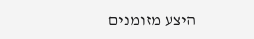היצע מזומנים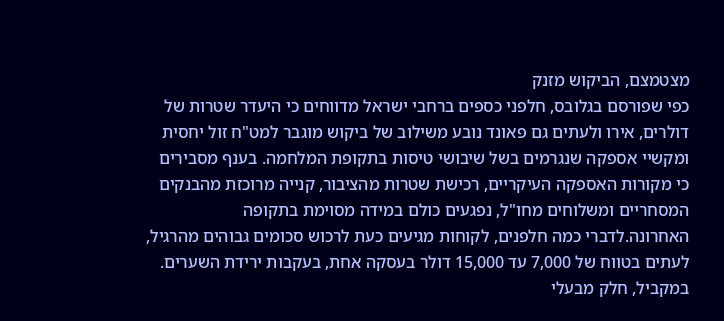מצטמצם, הביקוש מזנק
כפי שפורסם בגלובס, חלפני כספים ברחבי ישראל מדווחים כי היעדר שטרות של דולרים, אירו ולעתים גם פאונד נובע משילוב של ביקוש מוגבר למט"ח זול יחסית ומקשיי אספקה שנגרמים בשל שיבושי טיסות בתקופת המלחמה. בענף מסבירים כי מקורות האספקה העיקריים, רכישת שטרות מהציבור, קנייה מרוכזת מהבנקים המסחריים ומשלוחים מחו"ל, נפגעים כולם במידה מסוימת בתקופה האחרונה.לדברי כמה חלפנים, לקוחות מגיעים כעת לרכוש סכומים גבוהים מהרגיל, לעתים בטווח של 7,000 עד 15,000 דולר בעסקה אחת, בעקבות ירידת השערים. במקביל, חלק מבעלי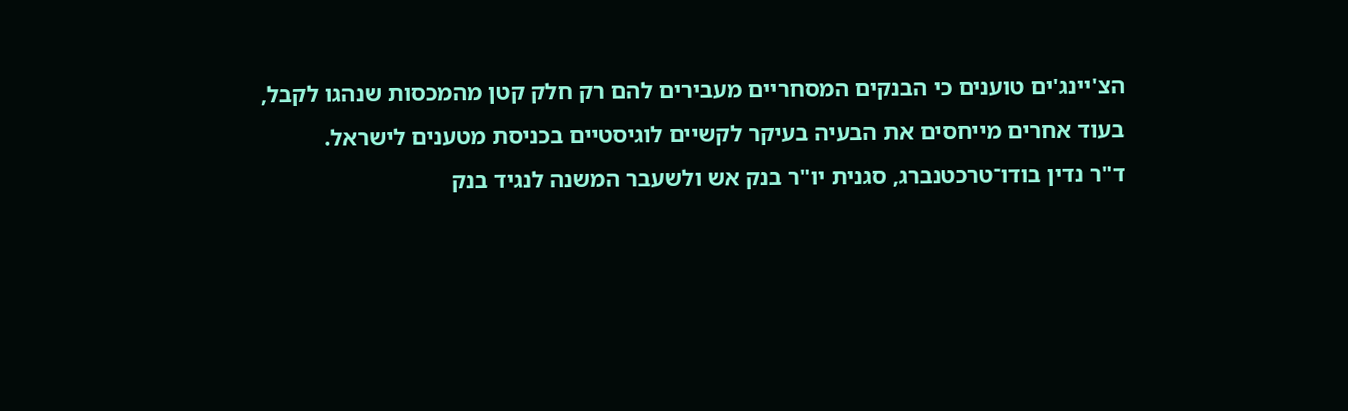הצ'יינג'ים טוענים כי הבנקים המסחריים מעבירים להם רק חלק קטן מהמכסות שנהגו לקבל, בעוד אחרים מייחסים את הבעיה בעיקר לקשיים לוגיסטיים בכניסת מטענים לישראל.
ד"ר נדין בודו־טרכטנברג, סגנית יו"ר בנק אש ולשעבר המשנה לנגיד בנק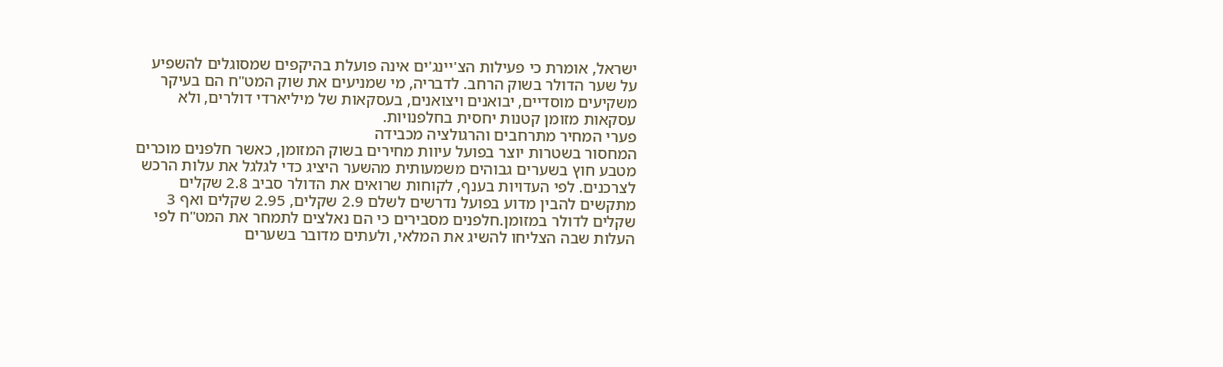ישראל, אומרת כי פעילות הצ'יינג'ים אינה פועלת בהיקפים שמסוגלים להשפיע על שער הדולר בשוק הרחב. לדבריה, מי שמניעים את שוק המט"ח הם בעיקר משקיעים מוסדיים, יבואנים ויצואנים, בעסקאות של מיליארדי דולרים, ולא עסקאות מזומן קטנות יחסית בחלפנויות.
פערי המחיר מתרחבים והרגולציה מכבידה
המחסור בשטרות יוצר בפועל עיוות מחירים בשוק המזומן, כאשר חלפנים מוכרים מטבע חוץ בשערים גבוהים משמעותית מהשער היציג כדי לגלגל את עלות הרכש לצרכנים. לפי העדויות בענף, לקוחות שרואים את הדולר סביב 2.8 שקלים מתקשים להבין מדוע בפועל נדרשים לשלם 2.9 שקלים, 2.95 שקלים ואף 3 שקלים לדולר במזומן.חלפנים מסבירים כי הם נאלצים לתמחר את המט"ח לפי העלות שבה הצליחו להשיג את המלאי, ולעתים מדובר בשערים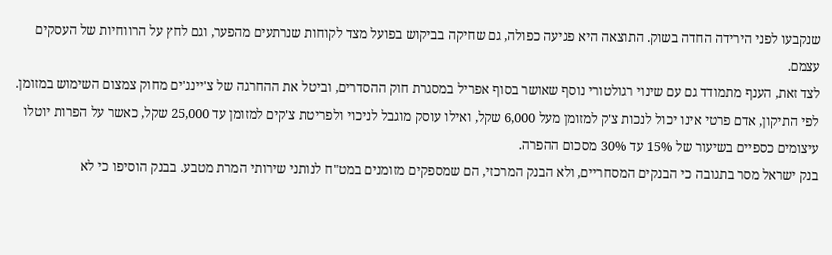שנקבעו לפני הירידה החדה בשוק. התוצאה היא פגיעה כפולה, גם שחיקה בביקוש בפועל מצד לקוחות שנרתעים מהפער, וגם לחץ על הרווחיות של העסקים עצמם.
לצד זאת, הענף מתמודד גם עם שינוי רגולטורי נוסף שאושר בסוף אפריל במסגרת חוק ההסדרים, וביטל את ההחרגה של צ'יינג'ים מחוק צמצום השימוש במזומן. לפי התיקון, אדם פרטי אינו יכול לנכות צ'ק למזומן מעל 6,000 שקל, ואילו עוסק מוגבל לניכוי ולפריטת צ'קים למזומן עד 25,000 שקל, כאשר על הפרות יוטלו עיצומים כספיים בשיעור של 15% עד 30% מסכום ההפרה.
בנק ישראל מסר בתגובה כי הבנקים המסחריים, ולא הבנק המרכזי, הם שמספקים מזומנים במט"ח לנותני שירותי המרת מטבע. בבנק הוסיפו כי לא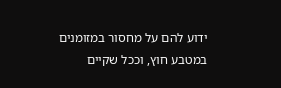ידוע להם על מחסור במזומנים במטבע חוץ, וככל שקיים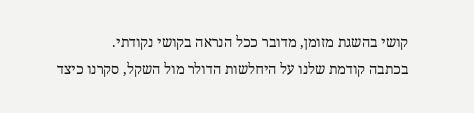קושי בהשגת מזומן, מדובר ככל הנראה בקושי נקודתי.
בכתבה קודמת שלנו על היחלשות הדולר מול השקל, סקרנו כיצד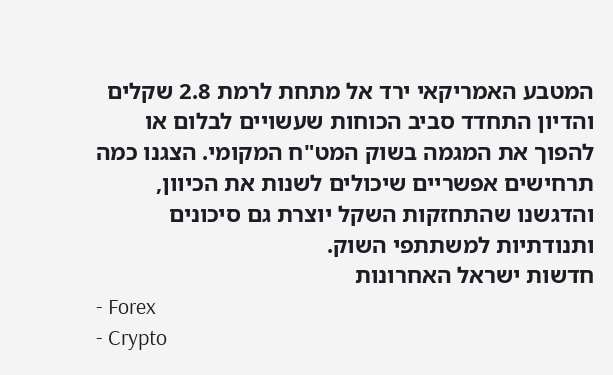המטבע האמריקאי ירד אל מתחת לרמת 2.8 שקלים והדיון התחדד סביב הכוחות שעשויים לבלום או להפוך את המגמה בשוק המט"ח המקומי. הצגנו כמה תרחישים אפשריים שיכולים לשנות את הכיוון, והדגשנו שהתחזקות השקל יוצרת גם סיכונים ותנודתיות למשתתפי השוק.
חדשות ישראל האחרונות
- Forex
- Crypto